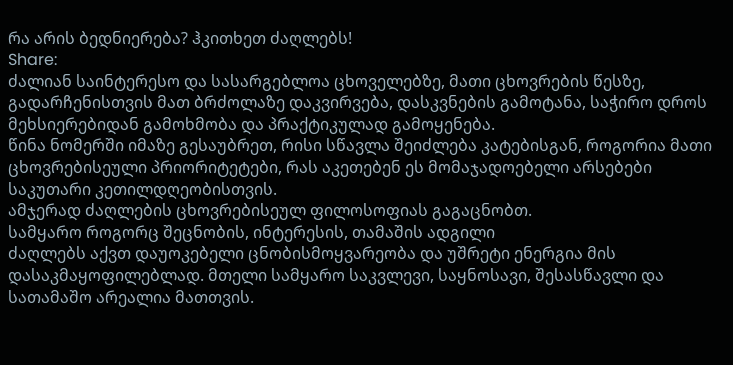რა არის ბედნიერება? ჰკითხეთ ძაღლებს!
Share:
ძალიან საინტერესო და სასარგებლოა ცხოველებზე, მათი ცხოვრების წესზე, გადარჩენისთვის მათ ბრძოლაზე დაკვირვება, დასკვნების გამოტანა, საჭირო დროს მეხსიერებიდან გამოხმობა და პრაქტიკულად გამოყენება.
წინა ნომერში იმაზე გესაუბრეთ, რისი სწავლა შეიძლება კატებისგან, როგორია მათი ცხოვრებისეული პრიორიტეტები, რას აკეთებენ ეს მომაჯადოებელი არსებები საკუთარი კეთილდღეობისთვის.
ამჯერად ძაღლების ცხოვრებისეულ ფილოსოფიას გაგაცნობთ.
სამყარო როგორც შეცნობის, ინტერესის, თამაშის ადგილი
ძაღლებს აქვთ დაუოკებელი ცნობისმოყვარეობა და უშრეტი ენერგია მის დასაკმაყოფილებლად. მთელი სამყარო საკვლევი, საყნოსავი, შესასწავლი და სათამაშო არეალია მათთვის.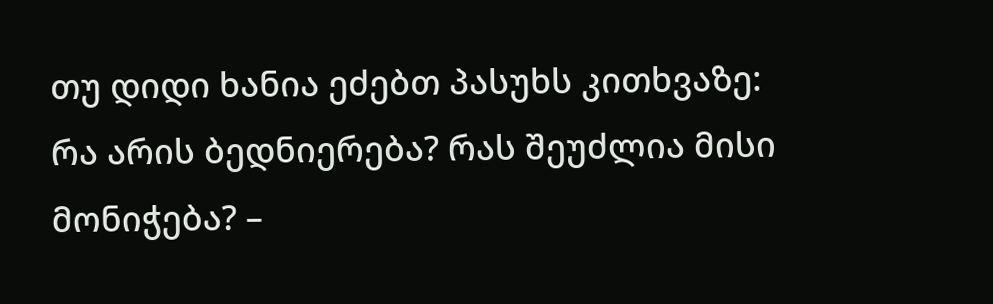თუ დიდი ხანია ეძებთ პასუხს კითხვაზე: რა არის ბედნიერება? რას შეუძლია მისი მონიჭება? –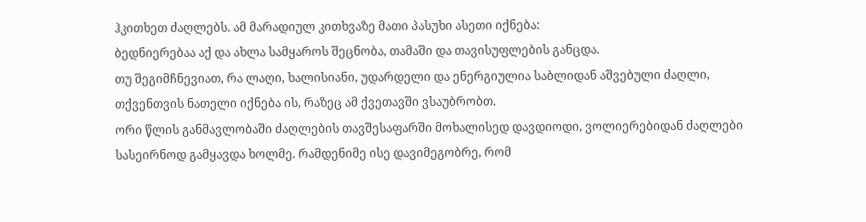ჰკითხეთ ძაღლებს. ამ მარადიულ კითხვაზე მათი პასუხი ასეთი იქნება:
ბედნიერებაა აქ და ახლა სამყაროს შეცნობა, თამაში და თავისუფლების განცდა.
თუ შეგიმჩნევიათ, რა ლაღი, ხალისიანი, უდარდელი და ენერგიულია საბლიდან აშვებული ძაღლი, თქვენთვის ნათელი იქნება ის, რაზეც ამ ქვეთავში ვსაუბრობთ.
ორი წლის განმავლობაში ძაღლების თავშესაფარში მოხალისედ დავდიოდი, ვოლიერებიდან ძაღლები სასეირნოდ გამყავდა ხოლმე. რამდენიმე ისე დავიმეგობრე, რომ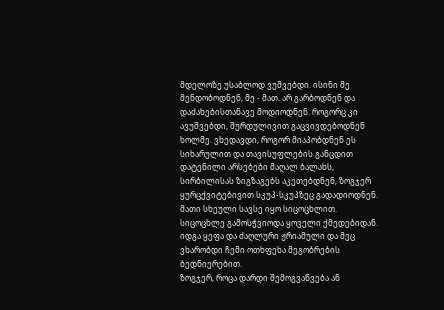მდელოზე უსაბლოდ ვუშვებდი. ისინი მე მენდობოდნენ, მე - მათ. არ გარბოდნენ და დაძახებისთანავე მოდიოდნენ. როგორც კი ავუშვებდი, შურდულივით გაცვივდებოდნენ ხოლმე. ვხედავდი, როგორ მიაპობდნენ ეს სიხარულით და თავისუფლების განცდით დატენილი არსებები მაღალ ბალახს, სირბილისას ზიგზაგებს აკეთებდნენ, ზოგჯერ ყურცქვიტებივით სკუპ-სკუპზეც გადადიოდნენ. მათი სხეული სავსე იყო სიცოცხლით. სიცოცხლე გამოსჭვიოდა ყოველი ქმედებიდან. იდგა ყეფა და ძაღლური ჟრიამული და მეც ვხარობდი ჩემი ოთხფეხა მეგობრების ბედნიერებით.
ზოგჯერ, როცა დარდი შემოგვაწვება ან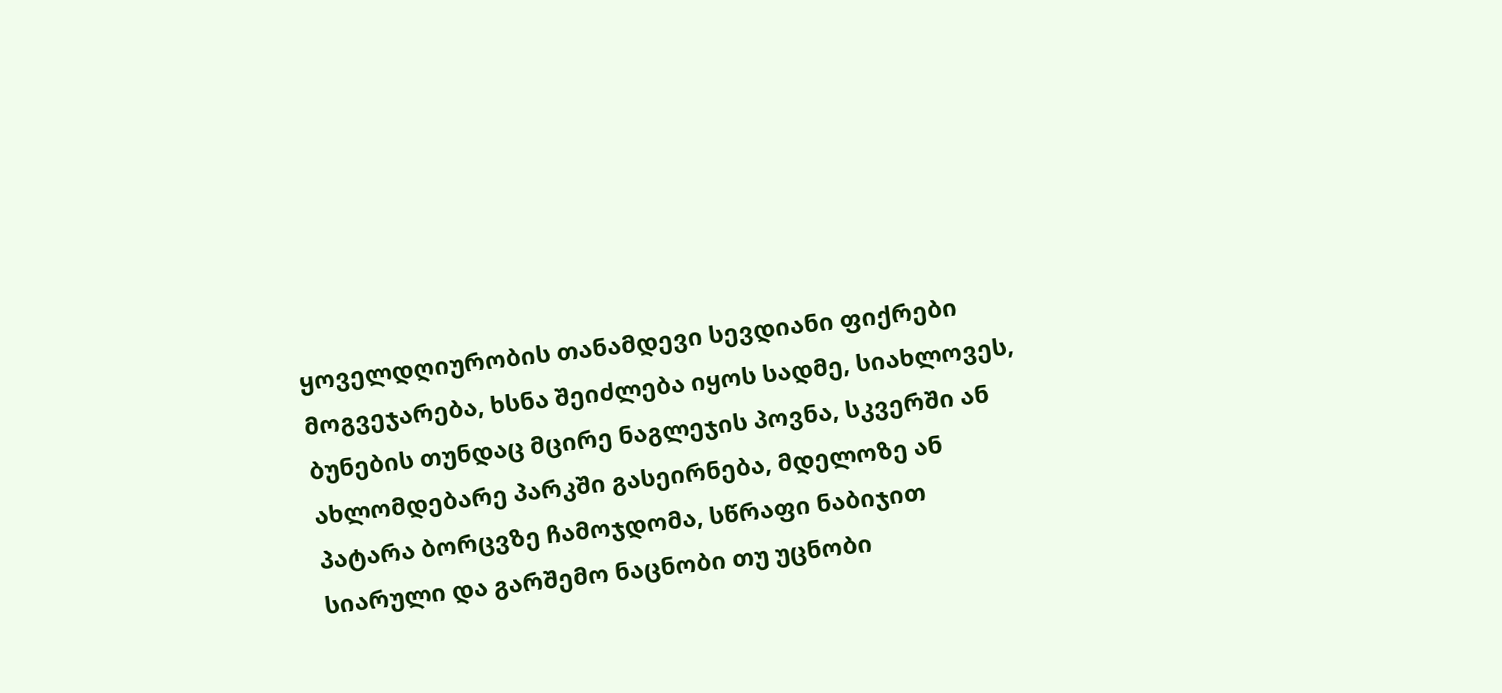ყოველდღიურობის თანამდევი სევდიანი ფიქრები მოგვეჯარება, ხსნა შეიძლება იყოს სადმე, სიახლოვეს, ბუნების თუნდაც მცირე ნაგლეჯის პოვნა, სკვერში ან ახლომდებარე პარკში გასეირნება, მდელოზე ან პატარა ბორცვზე ჩამოჯდომა, სწრაფი ნაბიჯით სიარული და გარშემო ნაცნობი თუ უცნობი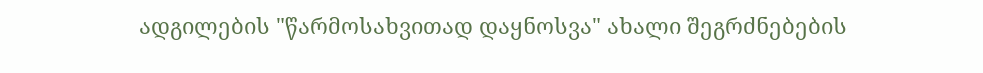ადგილების "წარმოსახვითად დაყნოსვა" ახალი შეგრძნებების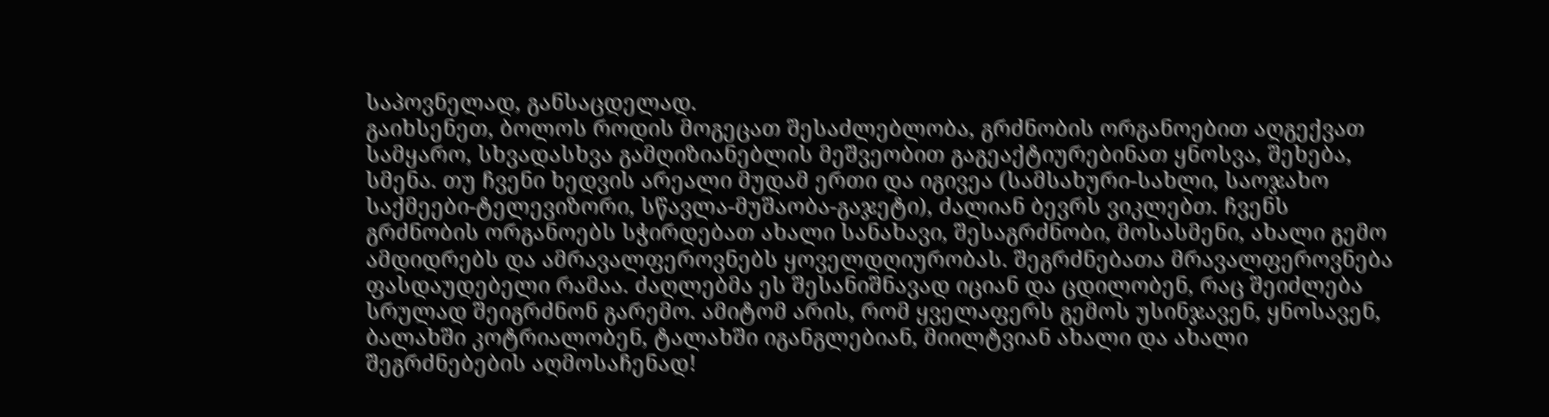საპოვნელად, განსაცდელად.
გაიხსენეთ, ბოლოს როდის მოგეცათ შესაძლებლობა, გრძნობის ორგანოებით აღგექვათ სამყარო, სხვადასხვა გამღიზიანებლის მეშვეობით გაგეაქტიურებინათ ყნოსვა, შეხება, სმენა. თუ ჩვენი ხედვის არეალი მუდამ ერთი და იგივეა (სამსახური-სახლი, საოჯახო საქმეები-ტელევიზორი, სწავლა-მუშაობა-გაჯეტი), ძალიან ბევრს ვიკლებთ. ჩვენს გრძნობის ორგანოებს სჭირდებათ ახალი სანახავი, შესაგრძნობი, მოსასმენი, ახალი გემო ამდიდრებს და ამრავალფეროვნებს ყოველდღიურობას. შეგრძნებათა მრავალფეროვნება ფასდაუდებელი რამაა. ძაღლებმა ეს შესანიშნავად იციან და ცდილობენ, რაც შეიძლება სრულად შეიგრძნონ გარემო. ამიტომ არის, რომ ყველაფერს გემოს უსინჯავენ, ყნოსავენ, ბალახში კოტრიალობენ, ტალახში იგანგლებიან, მიილტვიან ახალი და ახალი შეგრძნებების აღმოსაჩენად!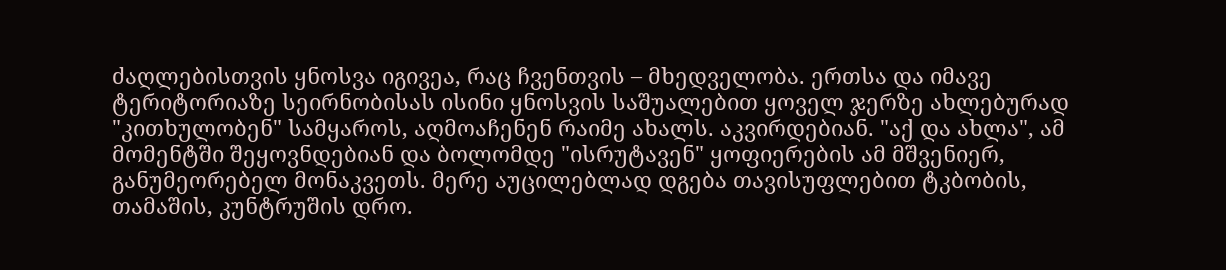ძაღლებისთვის ყნოსვა იგივეა, რაც ჩვენთვის – მხედველობა. ერთსა და იმავე ტერიტორიაზე სეირნობისას ისინი ყნოსვის საშუალებით ყოველ ჯერზე ახლებურად "კითხულობენ" სამყაროს, აღმოაჩენენ რაიმე ახალს. აკვირდებიან. "აქ და ახლა", ამ მომენტში შეყოვნდებიან და ბოლომდე "ისრუტავენ" ყოფიერების ამ მშვენიერ, განუმეორებელ მონაკვეთს. მერე აუცილებლად დგება თავისუფლებით ტკბობის, თამაშის, კუნტრუშის დრო.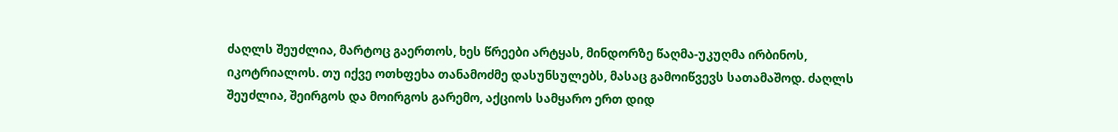ძაღლს შეუძლია, მარტოც გაერთოს, ხეს წრეები არტყას, მინდორზე წაღმა-უკუღმა ირბინოს, იკოტრიალოს. თუ იქვე ოთხფეხა თანამოძმე დასუნსულებს, მასაც გამოიწვევს სათამაშოდ. ძაღლს შეუძლია, შეირგოს და მოირგოს გარემო, აქციოს სამყარო ერთ დიდ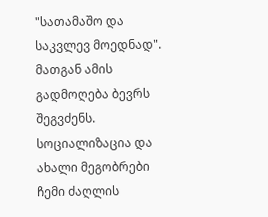"სათამაშო და საკვლევ მოედნად". მათგან ამის გადმოღება ბევრს შეგვძენს.
სოციალიზაცია და ახალი მეგობრები
ჩემი ძაღლის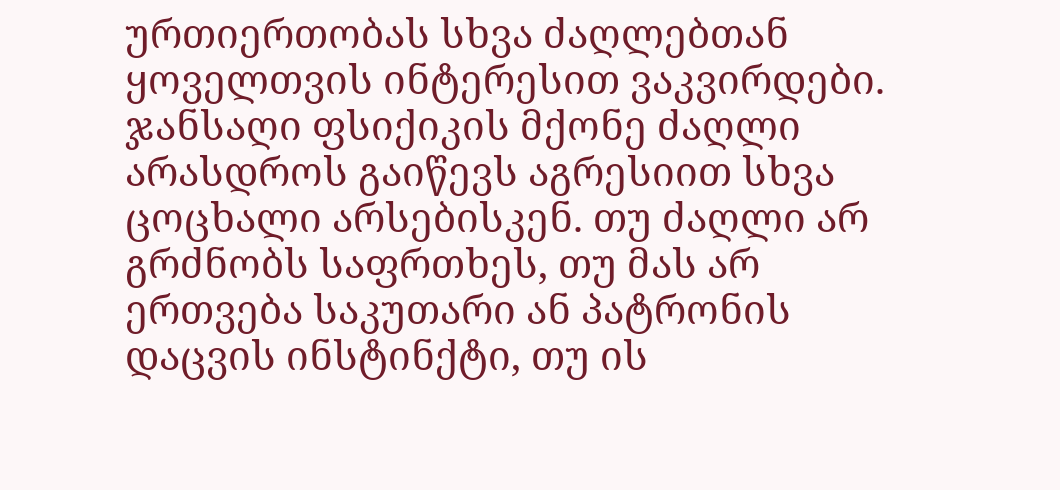ურთიერთობას სხვა ძაღლებთან ყოველთვის ინტერესით ვაკვირდები. ჯანსაღი ფსიქიკის მქონე ძაღლი არასდროს გაიწევს აგრესიით სხვა ცოცხალი არსებისკენ. თუ ძაღლი არ გრძნობს საფრთხეს, თუ მას არ ერთვება საკუთარი ან პატრონის დაცვის ინსტინქტი, თუ ის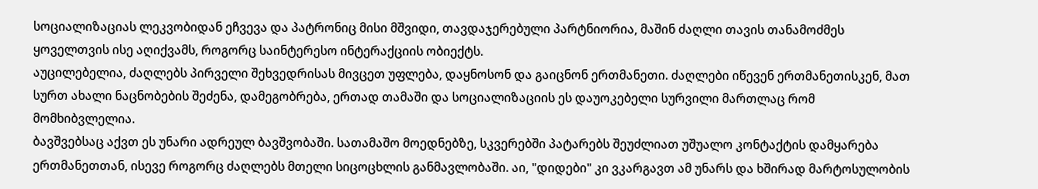სოციალიზაციას ლეკვობიდან ეჩვევა და პატრონიც მისი მშვიდი, თავდაჯერებული პარტნიორია, მაშინ ძაღლი თავის თანამოძმეს ყოველთვის ისე აღიქვამს, როგორც საინტერესო ინტერაქციის ობიექტს.
აუცილებელია, ძაღლებს პირველი შეხვედრისას მივცეთ უფლება, დაყნოსონ და გაიცნონ ერთმანეთი. ძაღლები იწევენ ერთმანეთისკენ, მათ სურთ ახალი ნაცნობების შეძენა, დამეგობრება, ერთად თამაში და სოციალიზაციის ეს დაუოკებელი სურვილი მართლაც რომ მომხიბვლელია.
ბავშვებსაც აქვთ ეს უნარი ადრეულ ბავშვობაში. სათამაშო მოედნებზე, სკვერებში პატარებს შეუძლიათ უშუალო კონტაქტის დამყარება ერთმანეთთან, ისევე როგორც ძაღლებს მთელი სიცოცხლის განმავლობაში. აი, "დიდები" კი ვკარგავთ ამ უნარს და ხშირად მარტოსულობის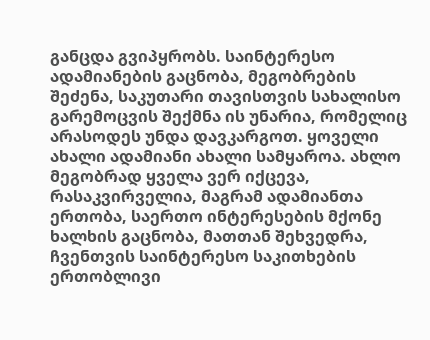განცდა გვიპყრობს. საინტერესო ადამიანების გაცნობა, მეგობრების შეძენა, საკუთარი თავისთვის სახალისო გარემოცვის შექმნა ის უნარია, რომელიც არასოდეს უნდა დავკარგოთ. ყოველი ახალი ადამიანი ახალი სამყაროა. ახლო მეგობრად ყველა ვერ იქცევა, რასაკვირველია, მაგრამ ადამიანთა ერთობა, საერთო ინტერესების მქონე ხალხის გაცნობა, მათთან შეხვედრა, ჩვენთვის საინტერესო საკითხების ერთობლივი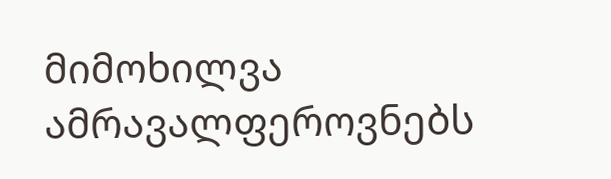მიმოხილვა ამრავალფეროვნებს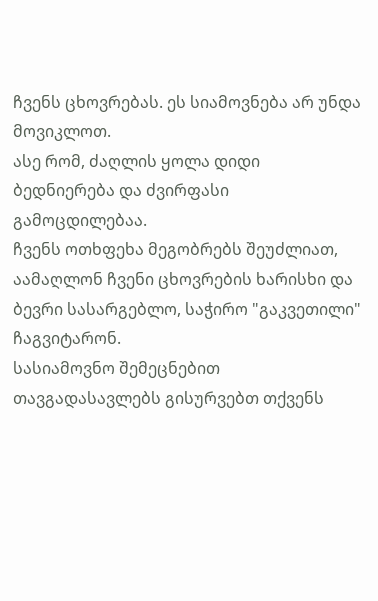ჩვენს ცხოვრებას. ეს სიამოვნება არ უნდა მოვიკლოთ.
ასე რომ, ძაღლის ყოლა დიდი ბედნიერება და ძვირფასი გამოცდილებაა.
ჩვენს ოთხფეხა მეგობრებს შეუძლიათ, აამაღლონ ჩვენი ცხოვრების ხარისხი და ბევრი სასარგებლო, საჭირო "გაკვეთილი" ჩაგვიტარონ.
სასიამოვნო შემეცნებით თავგადასავლებს გისურვებთ თქვენს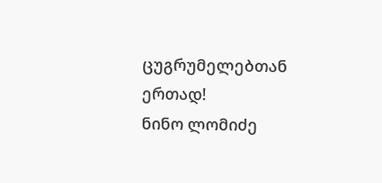ცუგრუმელებთან ერთად!
ნინო ლომიძე